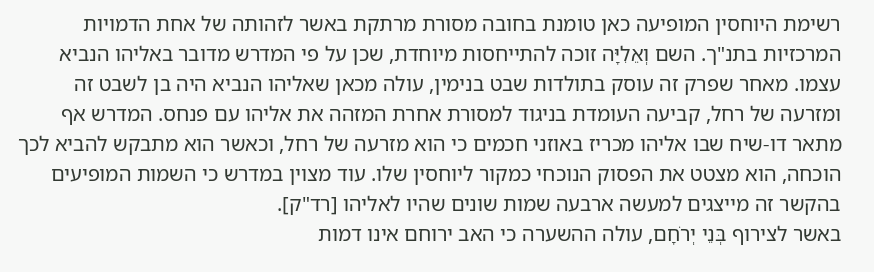רשימת היוחסין המופיעה כאן טומנת בחובה מסורת מרתקת באשר לזהותה של אחת הדמויות המרכזיות בתנ"ך. השם וְאֵלִיָּה זוכה להתייחסות מיוחדת, שכן על פי המדרש מדובר באליהו הנביא עצמו. מאחר שפרק זה עוסק בתולדות שבט בנימין, עולה מכאן שאליהו הנביא היה בן לשבט זה ומזרעה של רחל, קביעה העומדת בניגוד למסורת אחרת המזהה את אליהו עם פנחס. המדרש אף מתאר דו-שיח שבו אליהו מכריז באוזני חכמים כי הוא מזרעה של רחל, וכאשר הוא מתבקש להביא לכך הוכחה, הוא מצטט את הפסוק הנוכחי כמקור ליוחסין שלו. עוד מצוין במדרש כי השמות המופיעים בהקשר זה מייצגים למעשה ארבעה שמות שונים שהיו לאליהו [רד"ק].
באשר לצירוף בְּנֵי יְרֹחָם, עולה ההשערה כי האב ירוחם אינו דמות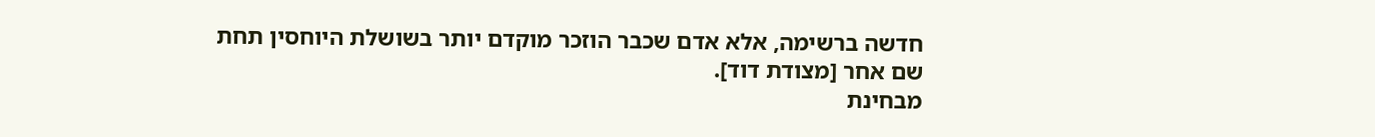חדשה ברשימה, אלא אדם שכבר הוזכר מוקדם יותר בשושלת היוחסין תחת שם אחר [מצודת דוד].
מבחינת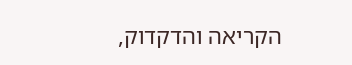הקריאה והדקדוק,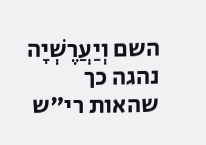השם וְיַעֲרֶשְׁיָה נהגה כך שהאות רי"ש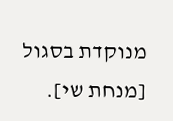מנוקדת בסגול [מנחת שי].